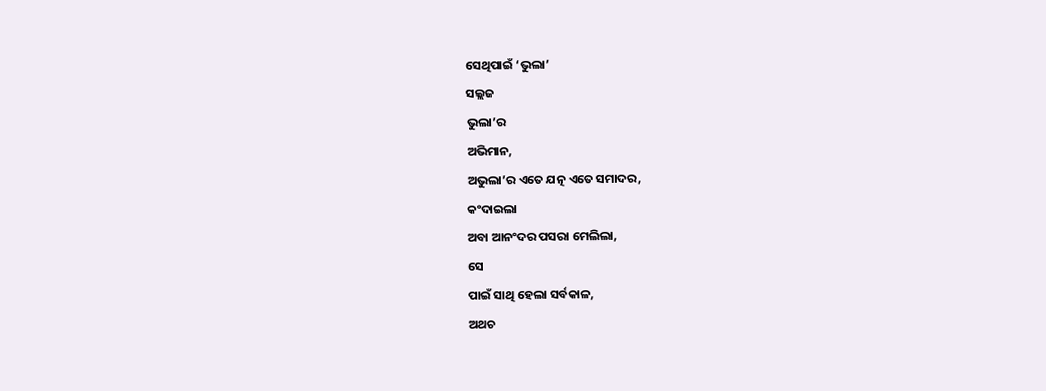ସେଥିପାଇଁ ‘ଭୁଲା’
ସଲ୍ଲଜ
ଭୁଲା’ର
ଅଭିମାନ,
ଅଭୁଲା’ର ଏତେ ଯତ୍ନ ଏତେ ସମାଦର,
କଂଦାଇଲା
ଅବା ଆନଂଦର ପସରା ମେଲିଲା,
ସେ
ପାଇଁ ସାଥି ହେଲା ସର୍ବକାଳ,
ଅଥଚ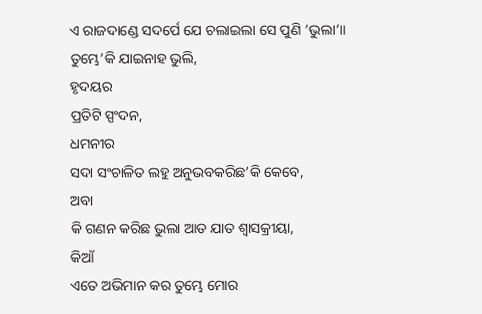ଏ ରାଜଦାଣ୍ଡେ ସଦର୍ପେ ଯେ ଚଲାଇଲା ସେ ପୁଣି ‘ଭୁଲା’॥
ତୁମ୍ଭେ’କି ଯାଇନାହ ଭୁଲି,
ହୃଦୟର
ପ୍ରତିଟି ସ୍ପଂଦନ,
ଧମନୀର
ସଦା ସଂଚାଳିତ ଲହୁ ଅନୁଭବକରିଛ’କି କେବେ,
ଅବା
କି ଗଣନ କରିଛ ଭୁଲା ଆତ ଯାତ ଶ୍ୱାସକ୍ରୀୟା,
କିଆଁ
ଏତେ ଅଭିମାନ କର ତୁମ୍ଭେ ମୋର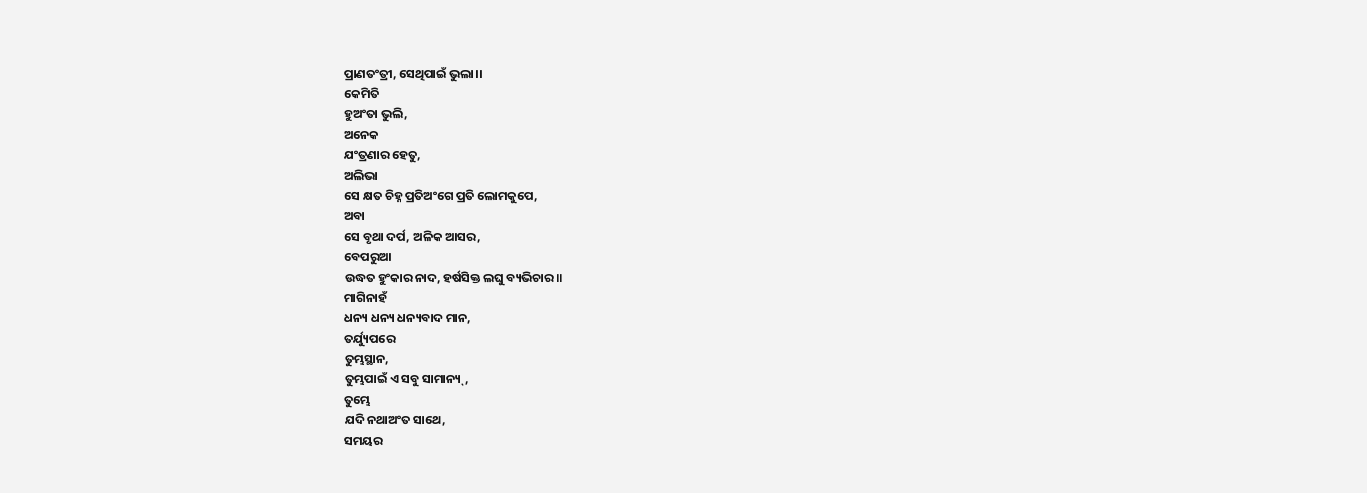ପ୍ରାଣତଂତ୍ରୀ, ସେଥିପାଇଁ ଭୁଲା।।
କେମିତି
ହୁଅଂତା ଭୁଲି,
ଅନେକ
ଯଂତ୍ରଣାର ହେତୁ,
ଅଲିଭା
ସେ କ୍ଷତ ଚିହ୍ନ ପ୍ରତିଅଂଗେ ପ୍ରତି ଲୋମକୁପେ,
ଅବା
ସେ ବୃଥା ଦର୍ପ, ଅଳିକ ଆସର,
ବେପରୁଆ
ଉଦ୍ଧତ ହୁଂକାର ନାଦ, ହର୍ଷସିକ୍ତ ଲଘୁ ବ୍ୟଭିଚାର॥
ମାଗିନାହଁ
ଧନ୍ୟ ଧନ୍ୟ ଧନ୍ୟବାଦ ମାନ,
ତର୍ଯ୍ୟୁପରେ
ତୁମ୍ଭସ୍ଥାନ,
ତୁମ୍ଭପାଇଁ ଏ ସବୁ ସାମାନ୍ୟ୍,
ତୁମ୍ଭେ
ଯଦି ନଥାଅଂତ ସାଥେ,
ସମୟର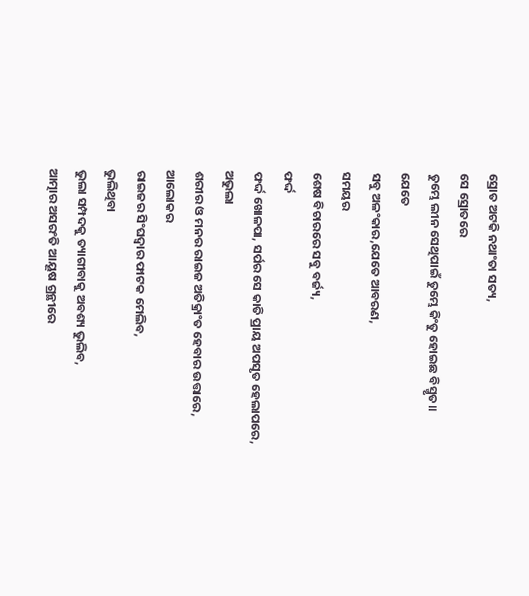ସ୍ରୋତ ଅଟକି ନଥାଂତା ସତ୍ୟ,
ସେ ସ୍ରୋତରେ
ତୁମ୍ଭେ ଲୀନ ସେଥିପାଇଁ ତୁମ୍ଭେ କିଂତୁ ହୋଇଛ ବିସ୍ମୃତ॥
ଯେତେ
ସବୁ ଅଳଂକାର,ଯେତେ ଆବରଣ,
ସମୟର
ଶେଷ ବିଚାରରେ ସବୁ ବର୍ଜ୍ୟ,
ଫର୍ଦ୍ଦ
ଫର୍ଦ୍ଦ ଖୋଳପା, ସର୍ପର ସେ କାତି ପ୍ରାୟ ଅପସୃତ ହେଲାପରେ,
ଅଭୁଲା
ଶରୀର ଓ ମନର ରାଇଜ ଅତିକ୍ରାଂତ ହେବାର ଉତ୍ତାରେ,
ଆଲୋକର
ରାଇଜର ସିଂଘଦ୍ୱାର ଫାଟକ ମେଲିବ,
ଭୁଲିଥିବା
ଭୁଲା ସମ୍ପଦକୁ ତ୍ୟାଗୀବାକୁ ଅବଶ୍ୟ ଭୁଲିବ,
ଆତ୍ମାର ଅସରଂତି ଆୟୂଷ ଗ୍ରନ୍ଥୀରେ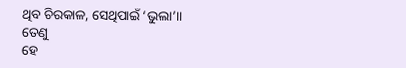ଥିବ ଚିରକାଳ, ସେଥିପାଇଁ ‘ଭୁଲା’॥
ତେଣୁ
ହେ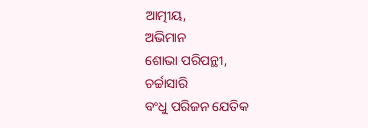ଆତ୍ମୀୟ,
ଅଭିମାନ
ଶୋଭା ପରିପନ୍ଥୀ,
ଚର୍ଚ୍ଚାସାରି
ବଂଧୁ ପରିଜନ ଯେତିକ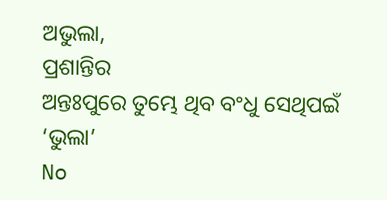ଅଭୁଲା,
ପ୍ରଶାନ୍ତିର
ଅନ୍ତଃପୁରେ ତୁମ୍ଭେ ଥିବ ବଂଧୁ ସେଥିପଇଁ ‘ଭୁଲା’
No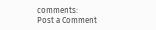comments:
Post a Comment